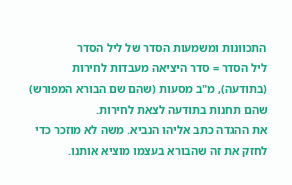התכוונות ומשמעות הסדר של ליל הסדר
ליל הסדר = סדר היציאה מעבדות לחירות (בתודעה), מ"ב מסעות (שהם שם הבורא המפורש) שהם תחנות בתודעה לצאת לחירות.
את ההגדה כתב אליהו הנביא. משה לא מוזכר כדי לחזק את זה שהבורא בעצמו מוציא אותנו.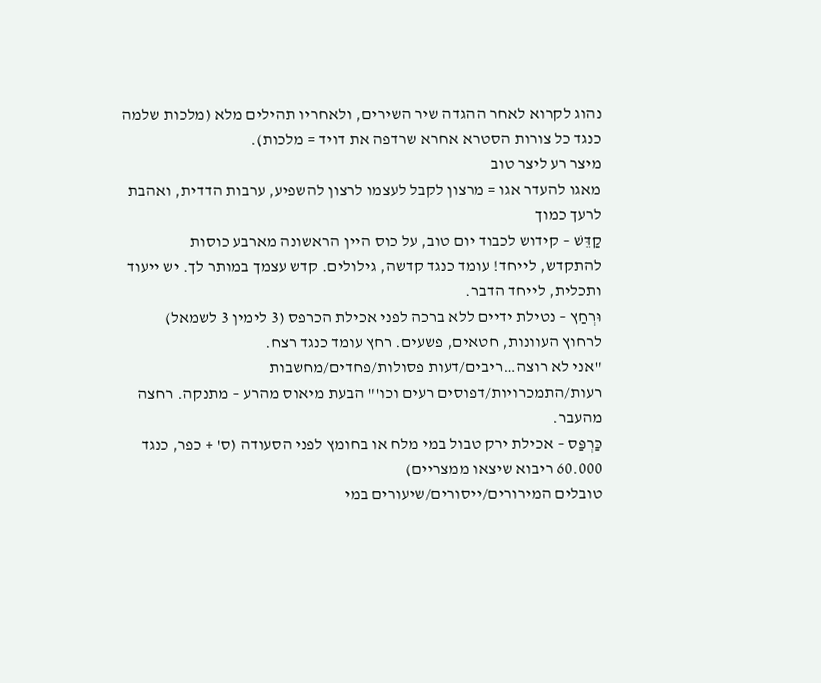נהוג לקרוא לאחר ההגדה שיר השירים, ולאחריו תהילים מלא (מלכות שלמה כנגד כל צורות הסטרא אחרא שרדפה את דויד = מלכות).
מיצר רע ליצר טוב
מאגו להעדר אגו = מרצון לקבל לעצמו לרצון להשפיע, ערבות הדדית, ואהבת לרעך כמוך
קַדֵּשׁ – קידוש לכבוד יום טוב, על כוס היין הראשונה מארבע כוסות
להתקדש, לייחד! עומד כנגד קדשה, גילולים. קדש עצמך במותר לך. יש ייעוד ותכלית, לייחד הדבר.
וּרְחַץ – נטילת ידיים ללא ברכה לפני אכילת הכרפס (3 לימין 3 לשמאל)
לרחוץ העוונות, חטאים, פשעים. רחץ עומד כנגד רצח.
"אני לא רוצה…ריבים/דעות פסולות/פחדים/מחשבות רעות/התמכרויות/דפוסים רעים וכו'" הבעת מיאוס מהרע – מתנקה. רחצה מהעבר.
כַּרְפַּס – אכילת ירק טבול במי מלח או בחומץ לפני הסעודה (ס' + כפר, כנגד 60.000 ריבוא שיצאו ממצריים)
טובלים המירורים/ייסורים/שיעורים במי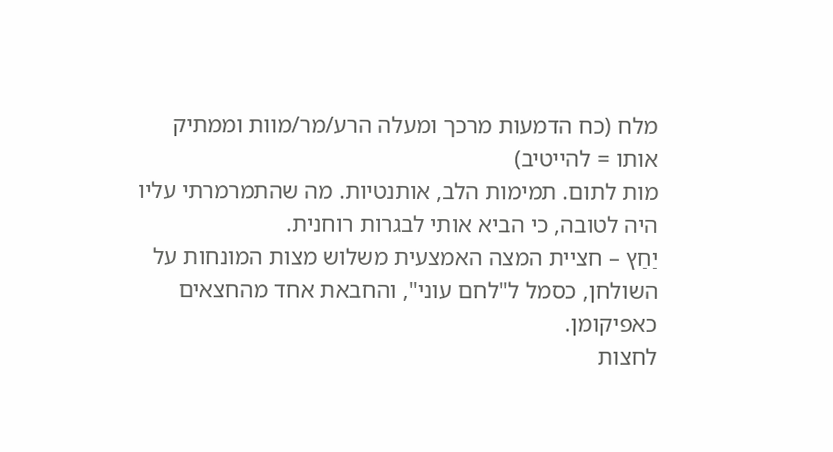מלח (כח הדמעות מרכך ומעלה הרע/מר/מוות וממתיק אותו = להייטיב)
מות לתום. תמימות הלב, אותנטיות. מה שהתמרמרתי עליו היה לטובה, כי הביא אותי לבגרות רוחנית.
יַחַץ – חציית המצה האמצעית משלוש מצות המונחות על השולחן, כסמל ל"לחם עוני", והחבאת אחד מהחצאים כאפיקומן.
לחצות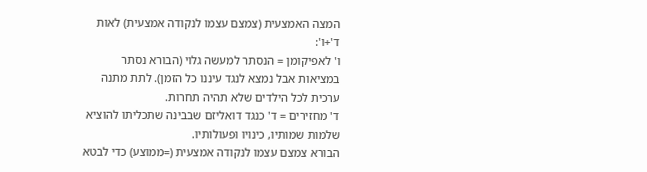המצה האמצעית (צמצם עצמו לנקודה אמצעית) לאות ד'+ו':
ו' לאפיקומן = הנסתר למעשה גלוי (הבורא נסתר במציאות אבל נמצא לנגד עיננו כל הזמן). לתת מתנה ערכית לכל הילדים שלא תהיה תחרות.
ד' מחזירים = ד' כנגד דואליזם שבבינה שתכליתו להוציא שלמות שמותיו, כינויו ופעולותיו.
הבורא צמצם עצמו לנקודה אמצעית (=ממוצע) כדי לבטא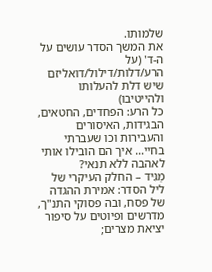שלמותו.
את המשך הסדר עושים על ה-ד' (על הרע/דלות/דילול/דואליזם שיש דלת להעלותו ולהייטיבו)
כל הרע: הפחדים, החטאים, הבגידות, האיסורים והעבירות וכו שעברתי בחיי… איך הם הובילו אותי לאהבה ללא תנאי?
מַגִּיד – החלק העיקרי של ליל הסדר: אמירת ההגדה של פסח, ובה פסוקי התנ"ך, מדרשים ופיוטים על סיפור יציאת מצרים;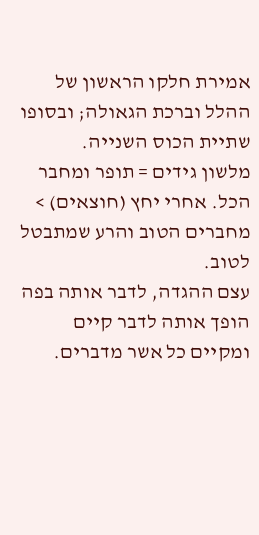אמירת חלקו הראשון של ההלל וברכת הגאולה; ובסופו שתיית הכוס השנייה.
מלשון גידים = תופר ומחבר הכל. אחרי יחץ (חוצאים) > מחברים הטוב והרע שמתבטל לטוב.
עצם ההגדה, לדבר אותה בפה הופך אותה לדבר קיים ומקיים כל אשר מדברים.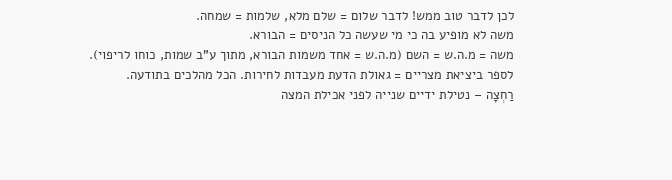לכן לדבר טוב ממש! לדבר שלום = שלם מלא, שלמות = שמחה.
משה לא מופיע בה כי מי שעשה כל הניסים = הבורא.
משה = מ.ה.ש = השם (מ.ה.ש = אחד משמות הבורא, מתוך ע"ב שמות, כוחו לריפוי).
לספר ביציאת מצריים = גאולת הדעת מעבדות לחירות. הכל מהלכים בתודעה.
רַחְצָה – נטילת ידיים שנייה לפני אכילת המצה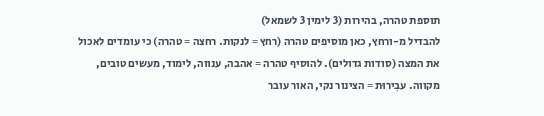תוספת טהרה, בהירות (3 לימין 3 לשמאל)
להבדיל מ-ורחץ, כאן מוסיפים טהרה (רחץ = לנקות. רחצה = טהרה) כי עומדים לאכול את המצה (סודות גדולים). להוסיף טהרה = אהבה, ענווה, לימוד, מעשים טובים, מקווה. עבִירוּת = הצינור נקי, האור עובר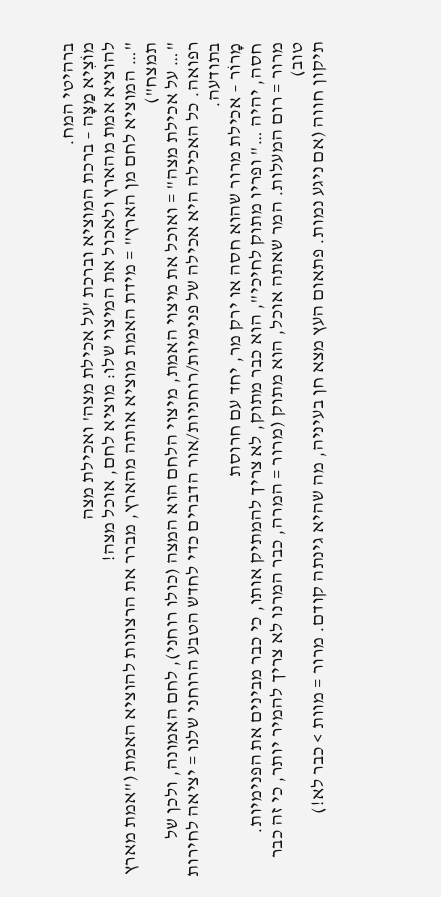ברהיטי המח.
מוֹצִיא מַצָּה – ברכת המוציא וברכת 'על אכילת מצה' ואכילת מצה
להוציא אמת מהארץ ולאכול את המיצוי שלו: מוציא לחם, אוכל מצה!
"… המוציא לחם מן הארץ" = מידת האמת מוציא אותה מהארץ, מברר את הרצונות להוציא האמת ("אמת מארץ תמצח")
"… על אכילת מצה" = ואוכל את מיצוי האמת, מיצוי הלחם הוא המצה (כולו רוחני), לחם האמונה, ולכן של רפואה. כל האכילה היא אכילה של פנימיות/רוחניות/אור הדברים כדי לחדש הטבע הרוחני שלנו = יציאה לחירות בתודעה.
מָרוֹר – אכילת מרור שהוא חסה או ירק מר, יחד עם חרוסת
חסה, יהיה …" ופריו מתוק לחיכי", הוא כבר מתוק, לא צריך להמתיק אותו, כי כבר מבינים את הפנימיות.
מרור = רום המעלות. המר שאתה אוכל, הוא מתוק (מרור = המרה, כבר המרנו לא צריך להמיר יותר, כי זה כבר טוב)
תיקון חווה (אם ניגע נמות. פתאום העץ מצא חן בעיניה, מה שהיא גינתה קודם. מרור = מוות > כבר לא!)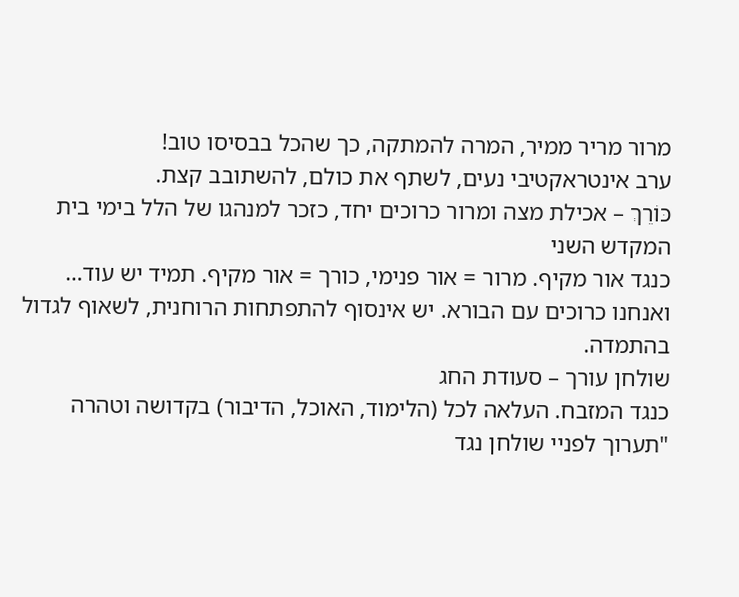מרור מריר ממיר, המרה להמתקה, כך שהכל בבסיסו טוב!
ערב אינטראקטיבי נעים, לשתף את כולם, להשתובב קצת.
כּוֹרֵךְ – אכילת מצה ומרור כרוכים יחד, כזכר למנהגו של הלל בימי בית המקדש השני
כנגד אור מקיף. מרור = אור פנימי, כורך = אור מקיף. תמיד יש עוד… ואנחנו כרוכים עם הבורא. יש אינסוף להתפתחות הרוחנית, לשאוף לגדול בהתמדה.
שולחן עורך – סעודת החג
כנגד המזבח. העלאה לכל (הלימוד, האוכל, הדיבור) בקדושה וטהרה "תערוך לפניי שולחן נגד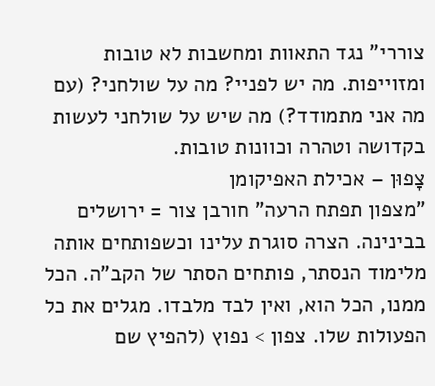צוררי" נגד התאוות ומחשבות לא טובות ומזוייפות. מה יש לפניי? מה על שולחני? (עם מה אני מתמודד?) מה שיש על שולחני לעשות בקדושה וטהרה וכוונות טובות.
צָפוּן – אכילת האפיקומן
"מצפון תפתח הרעה" חורבן צור = ירושלים בבינינה. הצרה סוגרת עלינו וכשפותחים אותה מלימוד הנסתר, פותחים הסתר של הקב"ה. הכל ממנו, הכל הוא, ואין לבד מלבדו. מגלים את כל הפעולות שלו. צפון > נפוץ (להפיץ שם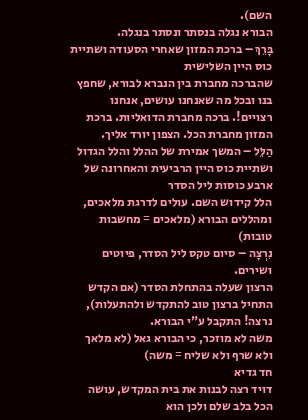השם).
הבורא נגלה בנסתר ונסתר בנגלה.
בָּרֵךְ – ברכת המזון שאחרי הסעודה ושתיית כוס היין השלישית
שהברכה מחברת בין הנברא לבורא, שחפץ בנו ובכל מה שאנחנו עושים, אנחנו רצויים!. ברכה מחברת הדואליות. ברכת המזון מחברת הכל. הצפון יורד אליך.
הַלֵּל – המשך אמירת של ההלל והלל הגדול ושתיית כוס היין הרביעית והאחרונה של ארבע כוסות ליל הסדר
הלל קידוש השם. עולים לדרגת מלאכים, ומהללים הבורא (מלאכים = מחשבות טובות)
נִרְצָה – סיום טקס ליל הסדר, פיוטים ושירים.
הרצון שעלה בהתחלת הסדר (אם הקדש התחיל ברצון טוב להתקדש ולהתעלות), נרצה! התקבל ע"י הבורא.
משה לא מוזכר, כי הבורא גאל (לא מלאך ולא שרף ולא שליח = משה)
חד גדיא
דויד רצה לבנות את בית המקדש, עושה הכל בלב שלם ולכן הוא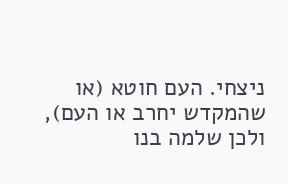ניצחי. העם חוטא (או שהמקדש יחרב או העם), ולכן שלמה בנו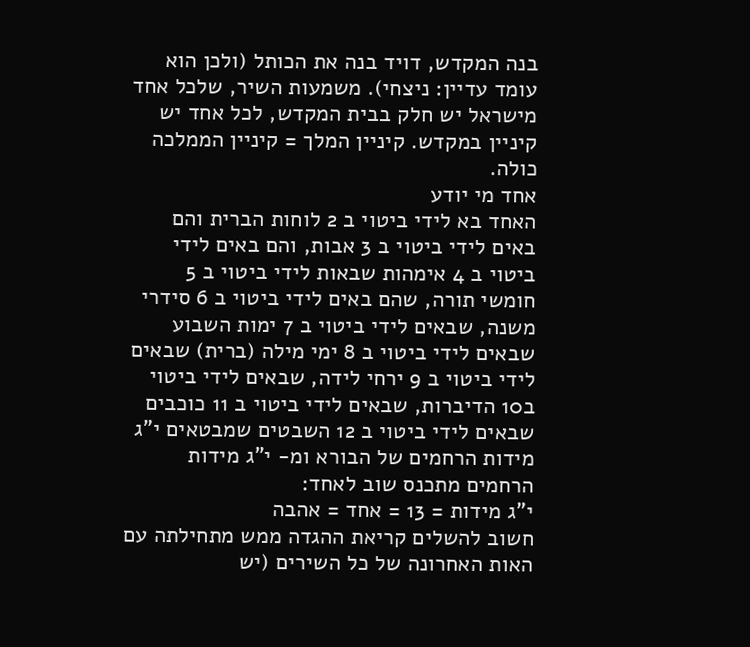בנה המקדש, דויד בנה את הכותל (ולכן הוא עומד עדיין: ניצחי). משמעות השיר, שלכל אחד מישראל יש חלק בבית המקדש, לכל אחד יש קיניין במקדש. קיניין המלך = קיניין הממלכה כולה.
אחד מי יודע
האחד בא לידי ביטוי ב 2 לוחות הברית והם באים לידי ביטוי ב 3 אבות, והם באים לידי ביטוי ב 4 אימהות שבאות לידי ביטוי ב 5 חומשי תורה, שהם באים לידי ביטוי ב 6 סידרי משנה, שבאים לידי ביטוי ב 7 ימות השבוע שבאים לידי ביטוי ב 8 ימי מילה (ברית) שבאים לידי ביטוי ב 9 ירחי לידה, שבאים לידי ביטוי ב10 הדיברות, שבאים לידי ביטוי ב 11 כוכבים שבאים לידי ביטוי ב 12 השבטים שמבטאים י"ג מידות הרחמים של הבורא ומ- י"ג מידות הרחמים מתכנס שוב לאחד:
י"ג מידות = 13 = אחד = אהבה
חשוב להשלים קריאת ההגדה ממש מתחילתה עם האות האחרונה של כל השירים (יש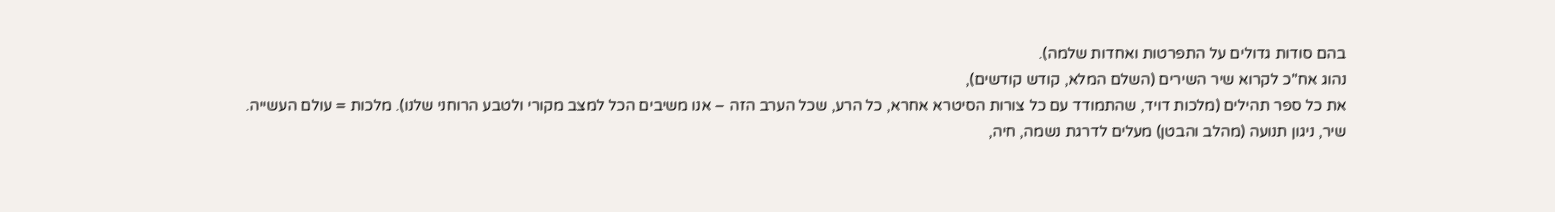בהם סודות גדולים על התפרטות ואחדות שלמה).
נהוג אח"כ לקרוא שיר השירים (השלם המלא, קודש קודשים),
את כל ספר תהילים (מלכות דויד, שהתמודד עם כל צורות הסיטרא אחרא, כל הרע, שכל הערב הזה – אנו משיבים הכל למצב מקורי ולטבע הרוחני שלנו). מלכות = עולם העשייה.
שיר, ניגון תנועה (מהלב והבטן) מעלים לדרגת נשמה, חיה,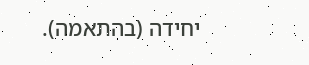יחידה (בהתאמה).